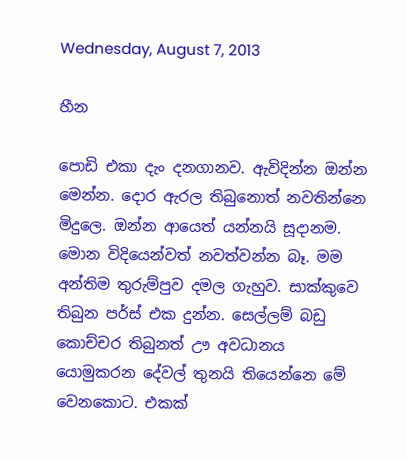Wednesday, August 7, 2013

හීන

පොඩි එකා දැං දනගානව. ඇවිදින්න ඔන්න මෙන්න. දොර ඇරල තිබුනොත් නවතින්නෙ මිදුලෙ. ඔන්න ආයෙත් යන්නයි සූදානම. මොන විදියෙන්වත් නවත්වන්න බෑ. මම අන්තිම තුරුම්පුව දමල ගැහුව. සාක්කුවෙ තිබුන පර්ස් එක දුන්න. සෙල්ලම් බඩු කොච්චර තිබුනත් ඌ අවධානය යොමුකරන දේවල් තුනයි තියෙන්නෙ මේ වෙනකොට. එකක්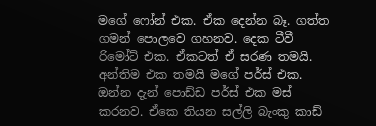මගේ ෆෝන් එක. ඒක දෙන්න බෑ. ගත්ත ගමන් පොලවෙ ගහනව. දෙක ටීවී රිමෝට් එක. ඒකටත් ඒ සරණ තමයි. අන්තිම එක තමයි මගේ පර්ස් එක. ඔන්න දැන් පොඩ්ඩ පර්ස් එක මස් කරනව. ඒකෙ තියන සල්ලි බැංකු කාඩ්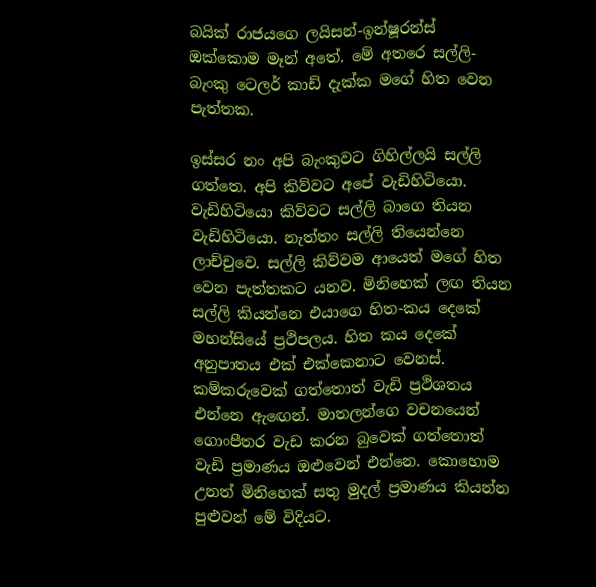බයික් රාජයගෙ ලයිසන්-ඉන්ෂූරන්ස් ඔක්කොම මෑන් අතේ. මේ අතරෙ සල්ලි-බැංකු ටෙලර් කාඩ් දැක්ක මගේ හිත වෙන පැත්තක.

ඉස්සර නං අපි බැංකුවට ගිහිල්ලයි සල්ලි ගත්තෙ. අපි කිව්වට අපේ වැඩිහිටියො. වැඩිහිටියො කිව්වට සල්ලි බාගෙ තියන වැඩිහිටියො. නැත්තං සල්ලි තියෙන්නෙ ලාච්චුවෙ. සල්ලි කිව්වම ආයෙත් මගේ හිත වෙන පැත්තකට යනව. මිනිහෙක් ලඟ තියන සල්ලි කියන්නෙ එයාගෙ හිත-කය දෙකේ මහන්සියේ ප්‍රථිපලය. හිත කය දෙකේ අනුපාතය එක් එක්කෙනාට වෙනස්. කම්කරුවෙක් ගත්තොත් වැඩි ප්‍රථිශතය එන්නෙ ඇ‍ඟෙන්. මාතලන්ගෙ වචනයෙන් ගොංපීතර වැඩ කරන බුවෙක් ගත්තොත් වැඩි ප්‍රමාණය ඔළුවෙන් එන්නෙ. කොහොම උනත් මිනිහෙක් සතු මුදල් ප්‍රමාණය කියන්න පුළුවන් මේ විදියට.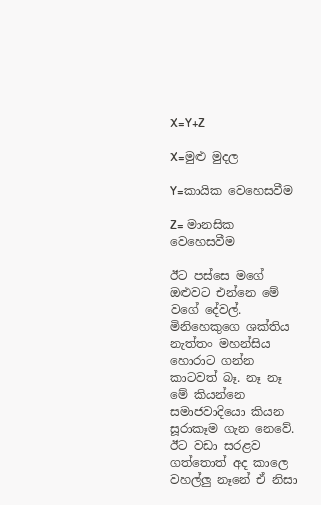X=Y+Z

X=මුළු මුදල

Y=කායික වෙහෙසවීම

Z= මානසික වෙහෙසවීම

ඊට පස්සෙ මගේ ඔළුවට එන්නෙ මේ වගේ දේවල්.
මිනිහෙකුගෙ ශක්තිය නැත්තං මහන්සිය හොරාට ගන්න කාටවත් බෑ. නෑ නෑ මේ කියන්නෙ සමාජවාදියො කියන සූරාකෑම ගැන නෙවේ. ඊට වඩා සරළව ගත්තොත් අද කාලෙ වහල්ලු නෑනේ ඒ නිසා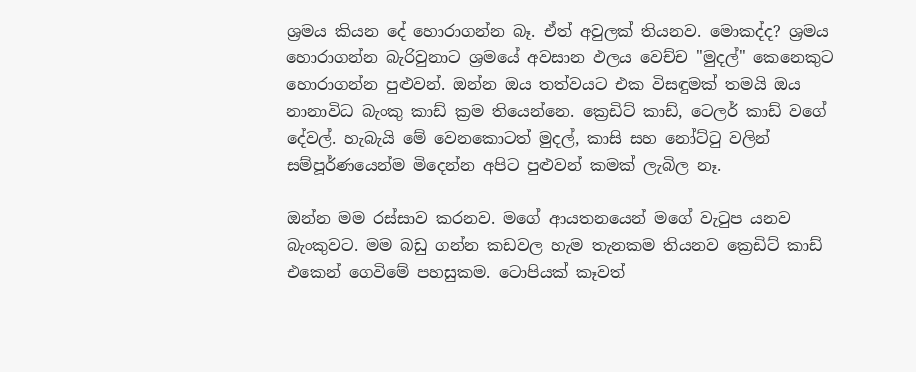ශ්‍රමය කියන දේ හොරාගන්න බෑ. ඒත් අවුලක් තියනව. මොකද්ද? ශ්‍රමය හොරාගන්න බැරිවුනාට ශ්‍රමයේ අවසාන ඵලය වෙච්ච "මුදල්" කෙනෙකුට හොරාගන්න පුළුවන්. ඔන්න ඔය තත්වයට එක විසඳුමක් තමයි ඔය නානාවිධ බැංකු කාඩ් ක්‍රම තියෙන්නෙ. ක්‍රෙඩිට් කාඩ්, ටෙලර් කාඩ් වගේ දේවල්. හැබැයි මේ වෙනකොටත් මුදල්, කාසි සහ නෝට්ටු වලින් සම්පූර්ණයෙන්ම මිදෙන්න අපිට පුළුවන් කමක් ලැබිල නෑ.

ඔන්න මම රස්සාව කරනව. මගේ ආයතනයෙන් මගේ වැටුප යනව බැංකුවට. මම බඩු ගන්න කඩවල හැම තැනකම තියනව ක්‍රෙඩිට් කාඩ් එකෙන් ගෙවිමේ පහසුකම. ටොපියක් කෑවත්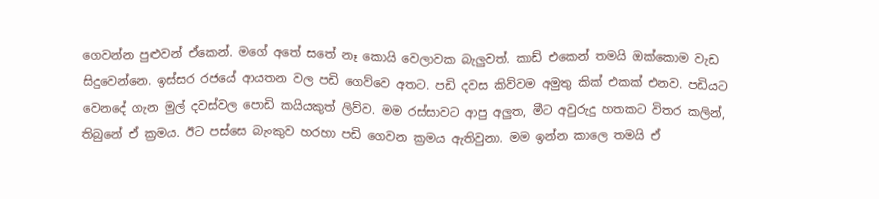ගෙවන්න පුළුවන් ඒකෙන්. මගේ අතේ සතේ නෑ කොයි වෙලාවක බැලුවත්. කාඩ් එකෙන් තමයි ඔක්කොම වැඩ සිදුවෙන්නෙ. ඉස්සර රජයේ ආයතන වල පඩි ගෙව්වෙ අතට. පඩි දවස කිව්වම අමුතු කික් එකක් එනව. පඩියට වෙනදේ ගැන මුල් දවස්වල පොඩි කයියකුත් ලිව්ව. මම රස්සාවට ආපු අලුත, මීට අවුරුදු හතකට විතර කලින්, තිබුනේ ඒ ක්‍රමය. ඊට පස්සෙ බැංකුව හරහා පඩි ගෙවන ක්‍රමය ඇතිවුනා. මම ඉන්න කාලෙ තමයි ඒ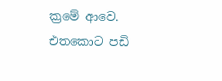ක්‍රමේ ආවෙ. එතකොට පඩි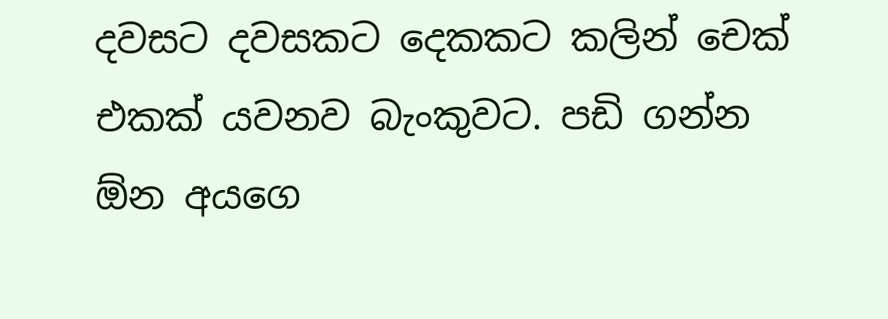දවසට දවසකට දෙකකට කලින් චෙක් එකක් යවනව බැංකුවට. පඩි ගන්න ඕන අයගෙ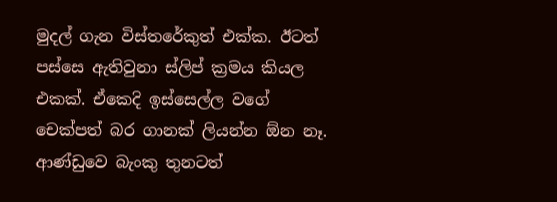මුදල් ගැන විස්තරේකුත් එක්ක. ඊටත් පස්සෙ ඇතිවුනා ස්ලිප් ක්‍රමය කියල එකක්. ඒකෙදි ඉස්සෙල්ල වගේ චෙක්පත් බර ගානක් ලියන්න ඕන නෑ. ආණ්ඩුවෙ බැංකු තුනටත්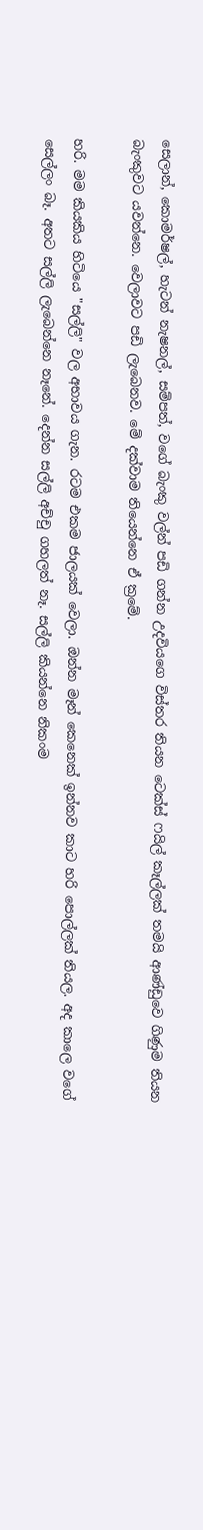සෙලාන්, කොමර්ෂල්, හැටන් නැෂනල්, සම්පත්, වගේ බැංකු වල්න් පඩි ගන්න උදවියගෙ විස්තර තියන ටෙක්ස් ෆයිල් කෑල්ලක් තමයි ආණ්ඩුවෙ ගිණුම තියන බැංකුවට යවන්නෙ. වෙලාවට පඩි ලැබෙනව. මේ දක්වාම තියෙන්නෙ ඒ ක්‍රමේ.

හරි. මම කියකිය හිටියෙ "සල්ලි" වල අභාවය ගැන. රටම එකම ජාලයක් වෙලා. ඔන්න මෑන් කෙනෙක් ඉන්නව කාට හරි පොල්ලක් තියල. අද කාලෙ වගේ සෙල්ලං බෑ. අතට සල්ලි ලැබෙන්නෙ නෑනේ. දෙන්න සල්ලි අච්චු ගහලත් නෑ. සල්ලි කියන්නෙ නිකංම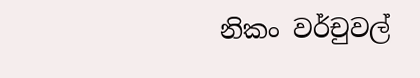නිකං වර්චුවල්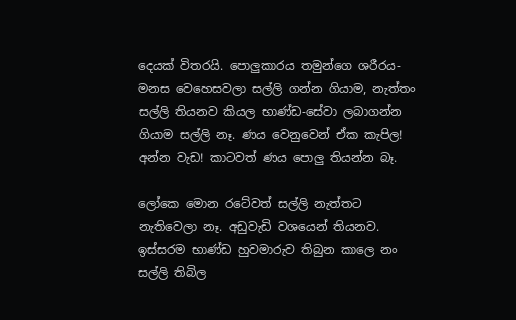දෙයක් විතරයි. පොලුකාරය තමුන්ගෙ ශරීරය-මනස වෙහෙසවලා සල්ලි ගන්න ගියාම, නැත්තං සල්ලි තියනව කියල භාණ්ඩ-සේවා ලබාගන්න ගියාම සල්ලි නෑ. ණය වෙනුවෙන් ඒක කැපිල! අන්න වැඩ! කාටවත් ණය පොලු තියන්න බෑ.

ලෝකෙ මොන රටේවත් සල්ලි නැත්තට නැතිවෙලා නෑ. අඩුවැඩි වශයෙන් තියනව. ඉස්සරම භාණ්ඩ හුවමාරුව තිබුන කාලෙ නං සල්ලි තිබිල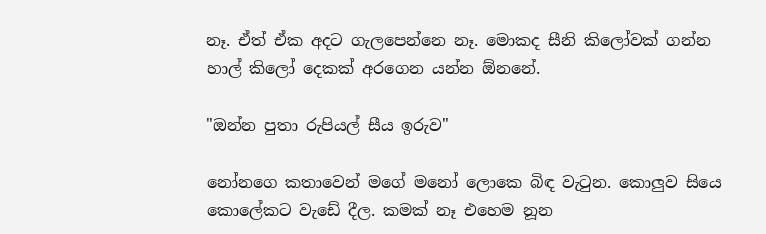නෑ. ඒත් ඒක අදට ගැලපෙන්නෙ නෑ. මොකද සීනි කිලෝවක් ගන්න හාල් කිලෝ දෙකක් අරගෙන යන්න ඕනනේ.

"ඔන්න පුතා රුපියල් සීය ඉරුව"

නෝනගෙ කතාවෙන් මගේ මනෝ ‍ලොකෙ බිඳ වැටුන. කොලුව සියෙ කොලේකට වැඩේ දීල. කමක් නෑ එහෙම නූන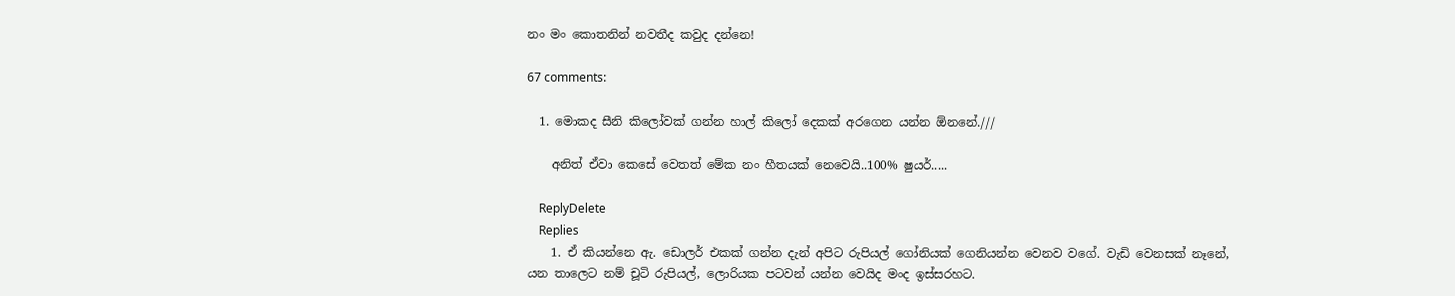නං මං කොතනින් නවතීද කවුද දන්නෙ!

67 comments:

  1. මොකද සීනි කිලෝවක් ගන්න හාල් කිලෝ දෙකක් අරගෙන යන්න ඕනනේ.///

    අනිත් ඒවා කෙසේ වෙතත් මේක නං හීතයක් නෙවෙයි..100% ෂුයර්.....

    ReplyDelete
    Replies
    1. ඒ කියන්නෙ ඇ. ඩොලර් එකක් ගන්න දැන් අපිට රුපියල් ගෝනියක් ගෙනියන්න වෙනව වගේ. වැඩි වෙනසක් නෑනේ, යන තාලෙට නම් චූටි රුපියල්, ලොරියක පටවන් යන්න වෙයිද මංද ඉස්සරහට.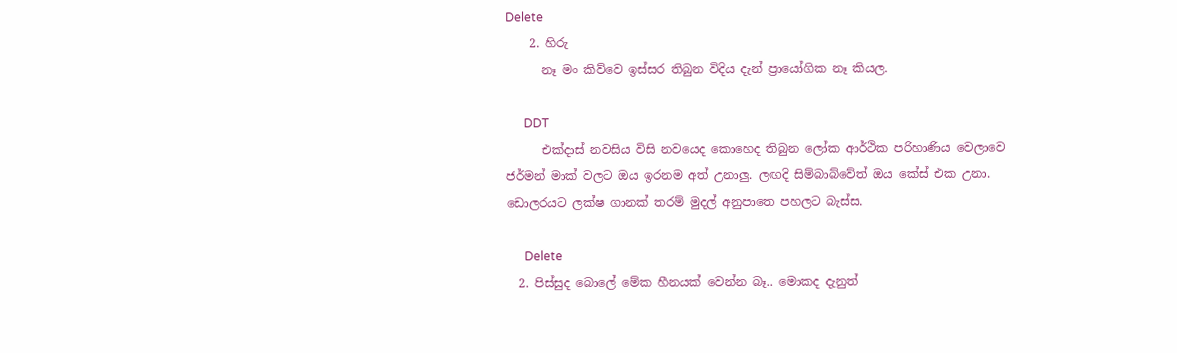Delete
    2. හිරු
      නෑ මං කිව්වෙ ඉස්සර තිබුන විදිය දැන් ප්‍රායෝගික නෑ කියල.

      DDT
      එක්දාස් නවසිය විසි නවයෙද කොහෙද තිබුන ලෝක ආර්ථික පරිහාණිය වෙලාවෙ ජර්මන් මාක් වලට ඔය ඉරනම අත් උනාලු. ලඟදි සිම්බාබ්වේත් ඔය කේස් එක උනා. ඩොලරයට ලක්ෂ ගානක් තරම් මුදල් අනුපාතෙ පහලට බැස්ස.

      Delete
  2. පිස්සුද බොලේ මේක හීනයක් වෙන්න බෑ.. මොකද දැනුත්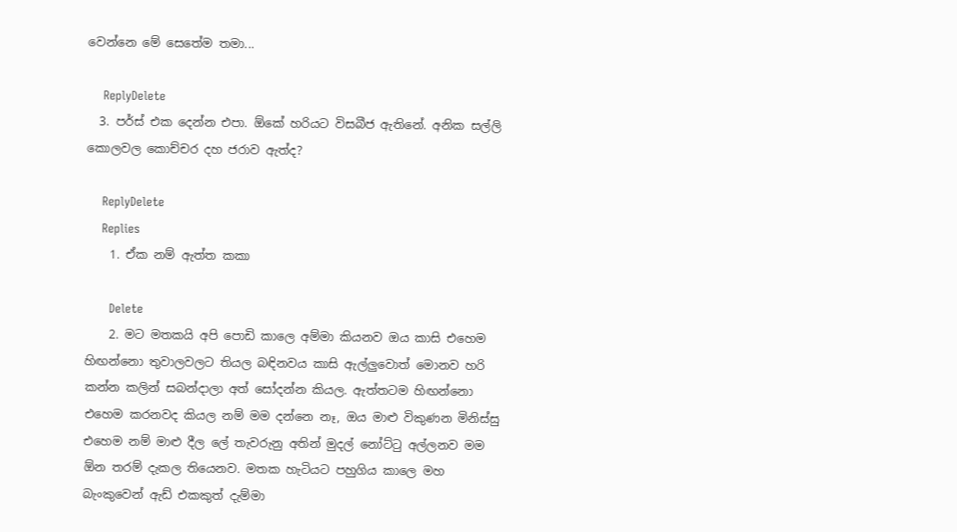වෙන්නෙ මේ සෙතේම තමා...

    ReplyDelete
  3. පර්ස් එක දෙන්න එපා. ඕකේ හරියට විසබීජ ඇතිනේ. අනික සල්ලි කොලවල කොච්චර දහ ජරාව ඇත්ද?

    ReplyDelete
    Replies
    1. ඒක නම් ඇත්ත කකා

      Delete
    2. මට මතකයි අපි පොඩි කාලෙ අම්මා කියනව ඔය කාසි එහෙම හිඟන්නො තුවාලවලට තියල බඳිනවය කාසි ඇල්ලුවොත් මොනව හරි කන්න කලින් සබන්දාලා අත් සෝදන්න කියල. ඇත්තටම හිඟන්නො එහෙම කරනවද කියල නම් මම දන්නෙ නෑ, ඔය මාළු විකුණන මිනිස්සු එහෙම නම් මාළු දීල ලේ තැවරුනු අතින් මුදල් නෝට්ටු අල්ලනව මම ඕන තරම් දැකල තියෙනව. මතක හැටියට පහුගිය කාලෙ මහ බැංකුවෙන් ඇඩ් එකකුත් දැම්මා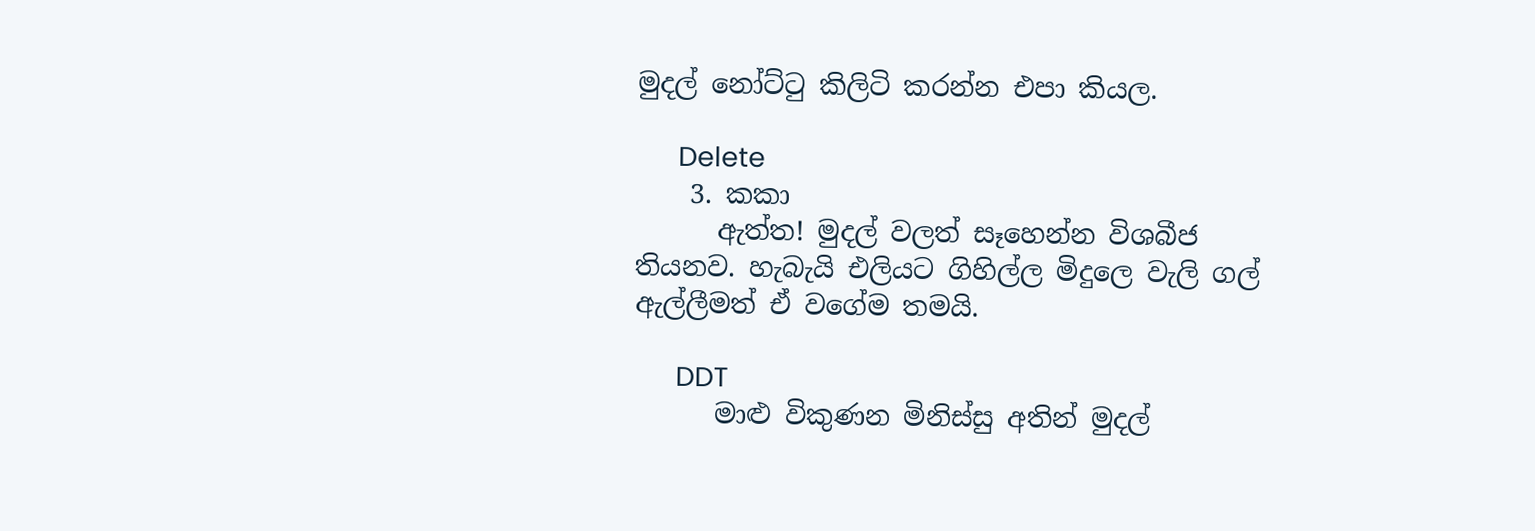මුදල් නෝට්ටු කිලිටි කරන්න එපා කියල.

      Delete
    3. කකා
      ඇත්ත! මුදල් වලත් සෑහෙන්න විශබීජ තියනව. හැබැයි එලියට ගිහිල්ල මිදුලෙ වැලි ගල් ඇල්ලීමත් ඒ වගේම තමයි.

      DDT
      මාළු විකුණන මිනිස්සු අතින් මුදල්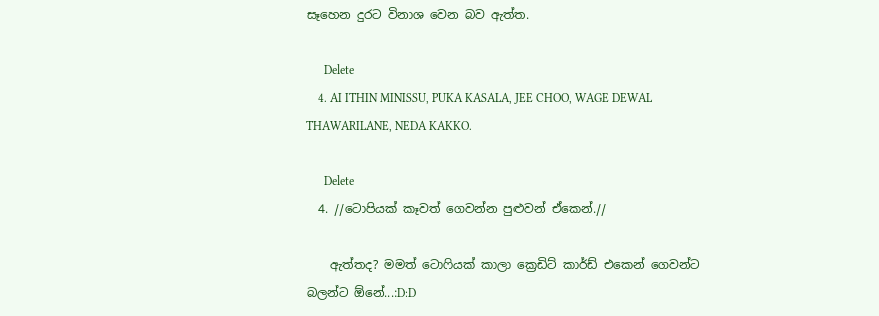සෑහෙන දුරට විනාශ වෙන බව ඇත්ත.

      Delete
    4. AI ITHIN MINISSU, PUKA KASALA, JEE CHOO, WAGE DEWAL THAWARILANE, NEDA KAKKO.

      Delete
  4. //ටොපියක් කෑවත් ගෙවන්න පුළුවන් ඒකෙන්.//

    ඇත්තද? මමත් ටොෆියක් කාලා ක්‍රෙඩිට් කාර්ඩ් එකෙන් ගෙවන්ට බලන්ට ඕනේ...:D:D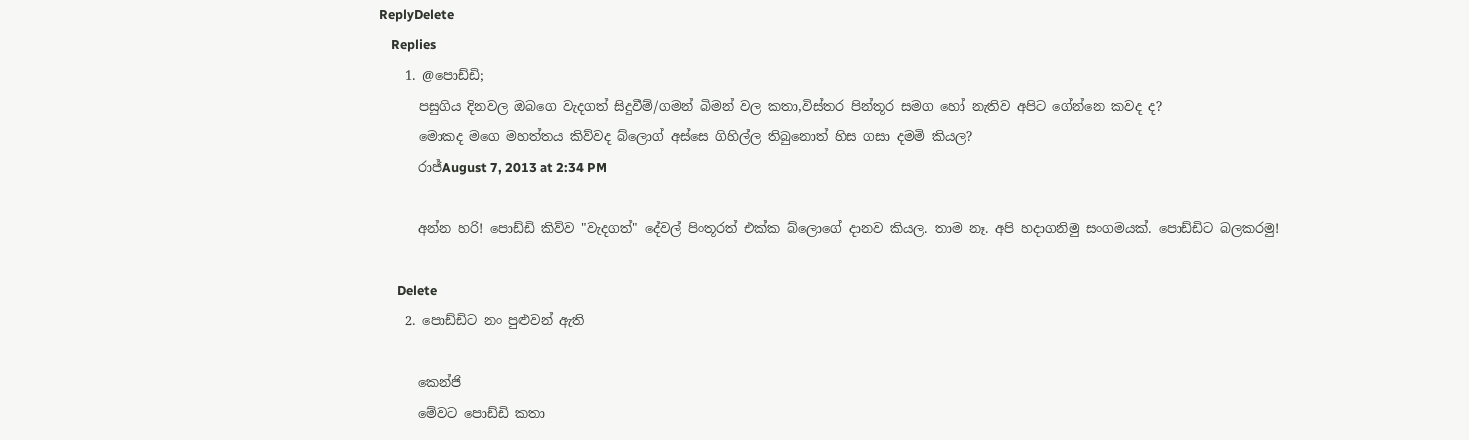ReplyDelete
    Replies
    1. @පොඩ්ඩි;
      පසුගිය දිනවල ඔබගෙ වැදගත් සිදුවීම්/ගමන් බිමන් වල කතා,විස්තර පින්තූර සමග හෝ නැතිව අපිට ගේන්නෙ කවද ද?
      මොකද මගෙ මහත්තය කිව්වද බ්ලොග් අස්සෙ ගිහිල්ල තිබුනොත් හිස ගසා දමමි කියල?
      රාජ්August 7, 2013 at 2:34 PM

      අන්න හරි! පොඩ්ඩි කිව්ව "වැදගත්" දේවල් පිංතූරත් එක්ක බ්ලොගේ දානව කියල. තාම නෑ. අපි හදාගනිමු සංගමයක්. පොඩ්ඩිට බලකරමු!

      Delete
    2. පොඩ්ඩිට නං පුළුවන් ඇති

      කෙන්ජි
      මේවට පොඩ්ඩි කතා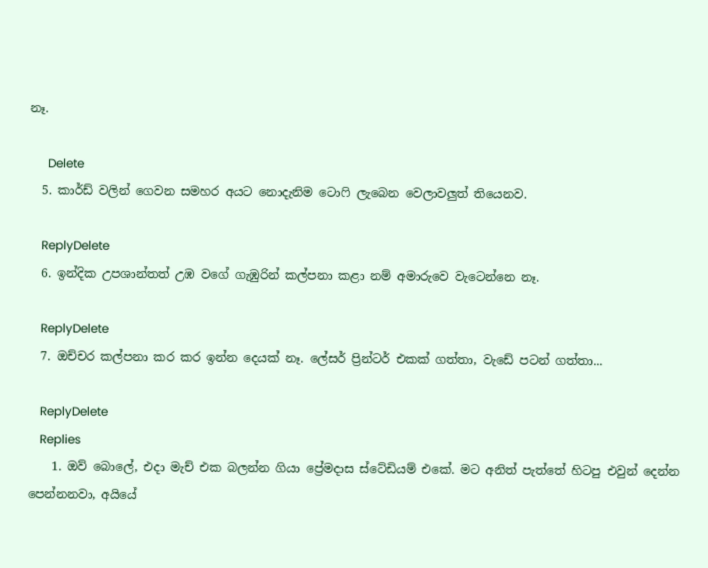නෑ.

      Delete
  5. කාර්ඩ් වලින් ගෙවන සමහර අයට නොදැනිම ටොෆි ලැබෙන වෙලාවලුත් තියෙනව.

    ReplyDelete
  6. ඉන්දික උපශාන්තත් උඹ වගේ ගැඹුරින් කල්පනා කළා නම් අමාරුවෙ වැටෙන්නෙ නෑ.

    ReplyDelete
  7. ඔච්චර කල්පනා කර කර ඉන්න දෙයක් නෑ. ලේසර් ප්‍රින්ටර් එකක් ගත්තා, වැඩේ පටන් ගත්තා...

    ReplyDelete
    Replies
    1. ඔව් බොලේ, එදා මැච් එක බලන්න ගියා ප්‍රේමදාස ස්ටේඩියම් එකේ. මට අනිත් පැත්තේ හිටපු එවුන් දෙන්න පෙන්නනවා, අයියේ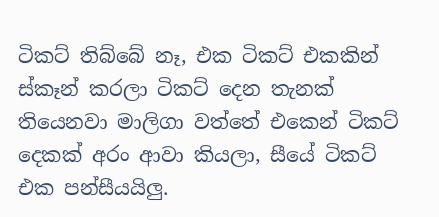ටිකට් තිබ්බේ නෑ, එක ටිකට් එකකින් ස්කෑන් කරලා ටිකට් දෙන තැනක් තියෙනවා මාලිගා වත්තේ එකෙන් ටිකට් දෙකක් අරං ආවා කියලා, සීයේ ටිකට් එක පන්සීයයිලු.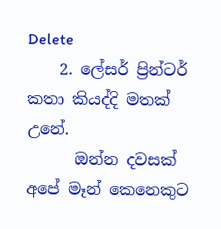Delete
    2. ලේසර් ප්‍රින්ටර් කතා කියද්දි මතක් උනේ.
      ඔන්න දවසක් අපේ මෑන් කෙනෙකුට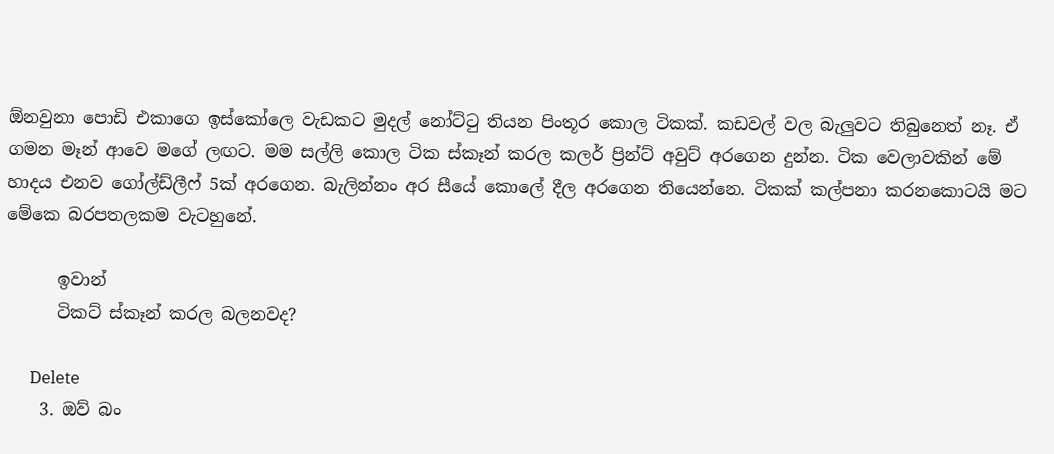ඕනවුනා පොඩි එකාගෙ ඉස්කෝලෙ වැඩකට මුදල් නෝට්ටු තියන පිංතූර කොල ටිකක්. කඩවල් වල බැලුවට තිබුනෙත් නෑ. ඒ ගමන මෑන් ආවෙ මගේ ලඟට. මම සල්ලි කොල ටික ස්කෑන් කරල කලර් ප්‍රින්ට් අවුට් අරගෙන දුන්න. ටික වෙලාවකින් මේ හාදය එනව ගෝල්ඩ්ලීෆ් 5ක් අරගෙන. බැලින්නං අර සීයේ කොලේ දීල අරගෙන තියෙන්නෙ. ටිකක් කල්පනා කරනකොටයි මට මේකෙ බරපතලකම වැටහුනේ.

      ඉවාන්
      ටිකට් ස්කෑන් කරල බලනවද?

      Delete
    3. ඔව් බං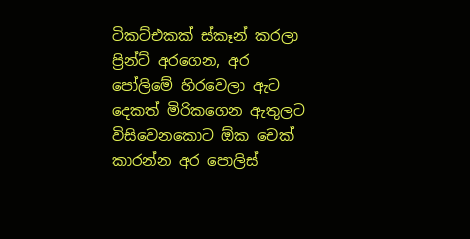ටිකට්එකක් ස්කෑන් කරලා ප්‍රින්ට් අරගෙන, අර පෝලිමේ හිරවෙලා ඇට දෙකත් මිරිකගෙන ඇතුලට විසිවෙනකොට ඕක චෙක් කාරන්න අර පොලිස්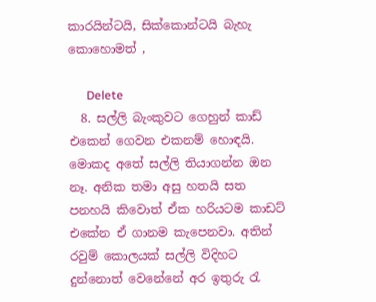කාරයින්ටයි, සික්කොන්ටයි බැහැ කොහොමත් ,

      Delete
  8. සල්ලි බැංකුවට ගෙහුන් කාඩ් එකෙන් ගෙවන එකනම් හොඳයි. මොකද අතේ සල්ලි තියාගන්න ඔන නෑ. අනික තමා අසු හතයි සත පනහයි කිවොත් ඒක හරියටම කාඩට් එකේන ඒ ගානම කැපෙනවා. අතින් රවුම් කොලයක් සල්ලි විදිහට දුන්නොත් වෙනේනේ අර ඉතුරු රැ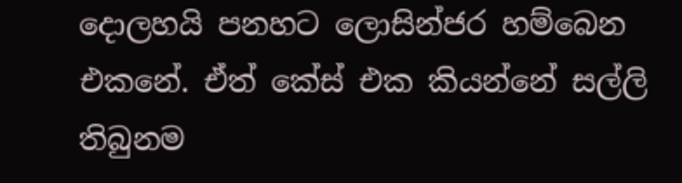දොලහයි පනහට ලොසින්ජර හම්බෙන එකනේ. ඒත් කේස් එක කියන්නේ සල්ලි තිබුනම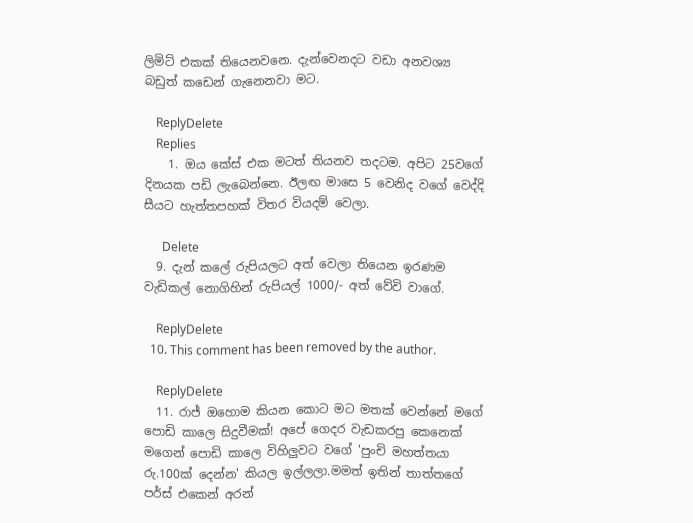ලිමිට් එකක් තියෙනවනෙ. දැන්වෙනදට වඩා අනවශ්‍ය බඩුත් කඩෙන් ගැනෙනවා මට.

    ReplyDelete
    Replies
    1. ඔය කේස් එක මටත් තියනව තදටම. අපිට 25වගේ දිනයක පඩි ලැබෙන්නෙ. ඊලඟ මාසෙ 5 වෙනිද වගේ වෙද්දි සීයට හැත්තපහක් විතර වියදම් වෙලා.

      Delete
  9. දැන් කලේ රුපියලට අත් වෙලා තියෙන ඉරණම වැඩිකල් නොගිහින් රුපියල් 1000/- අත් වේවි වාගේ.

    ReplyDelete
  10. This comment has been removed by the author.

    ReplyDelete
  11. රාජ් ඔහොම කියන කොට මට මතක් වෙන්නේ මගේ පොඩි කාලෙ සිදුවීමක්! අපේ ගෙදර වැඩකරපු කෙනෙක් මගෙන් පොඩි කාලෙ විහිලුවට වගේ 'පුංචි මහත්තයා රු.100ක් දෙන්න' කියල ඉල්ලලා.මමත් ඉතින් තාත්තගේ පර්ස් එකෙන් අරන්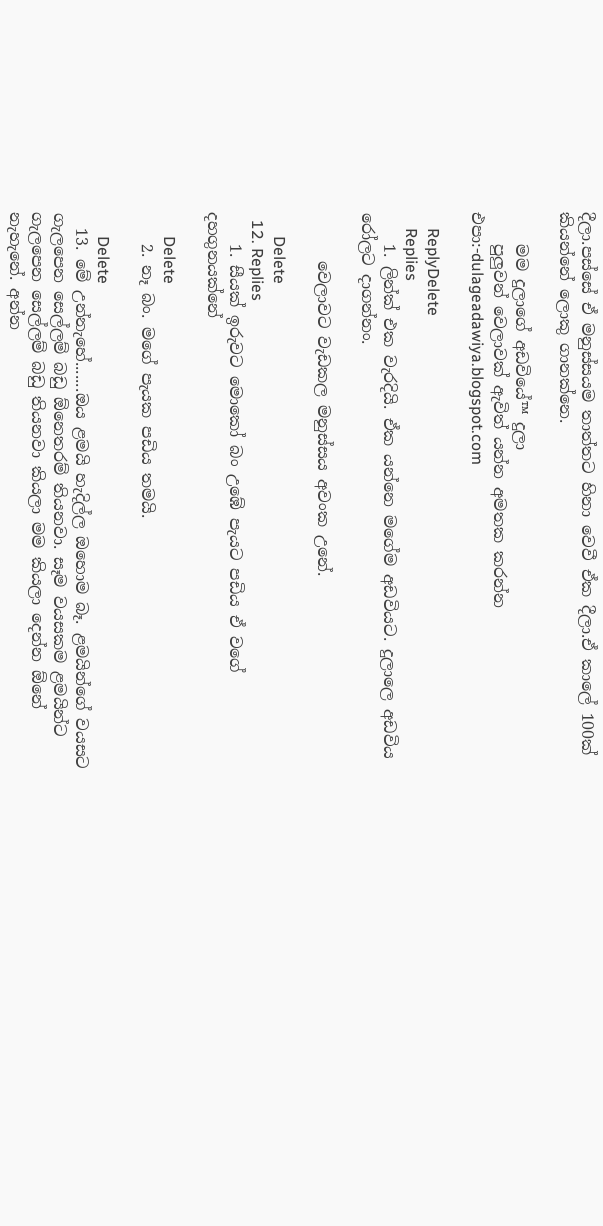දීලා.පස්සේ ඒ මනුස්සයම තාත්තට හිනා වෙවී ඒක දීලා.ඒ කාලේ 100ක් කියන්නේ ලොකු ගානක්නෙ.

    මම දුලාගේ අඩවියේ™ දුලා
    පුලුවන් වෙලාවක් ඇවිත් යන්න අමතක කරන්න එපා:-dulageadawiya.blogspot.com

    ReplyDelete
    Replies
    1. ලින්ක් එක වැරදියි. ඒක යන්නෙ මගේම අඩවියට. දුලාලෙ අඩවිය රෝලට දාගන්නං.

      වෙලාවට වැඩකල මනුස්සය අවංක උනේ.

      Delete
  12. Replies
    1. සීයක් ඉරුවට මොකෝ බං උඹේ පැයට පඩිය ඒ වගේ දහගුනයක්නේ

      Delete
    2. නෑ බං. මගේ පැයක පඩිය තමයි.

      Delete
  13. මේ උන්නැහේ.......ඔය ළමයි හැදිල්ල ඔහොම බෑ. ළමයින්ගේ වයසට ගැලපෙන සෙල්ලම් බඩු ඕනෙතරම් තියනවා. සෑම වයසකම ළමයින්ට ගැලපෙන සෙල්ලම් බඩු තියනවා කියලා මම කියලා දෙන්න ඕනේ නැහැනේ. අන්න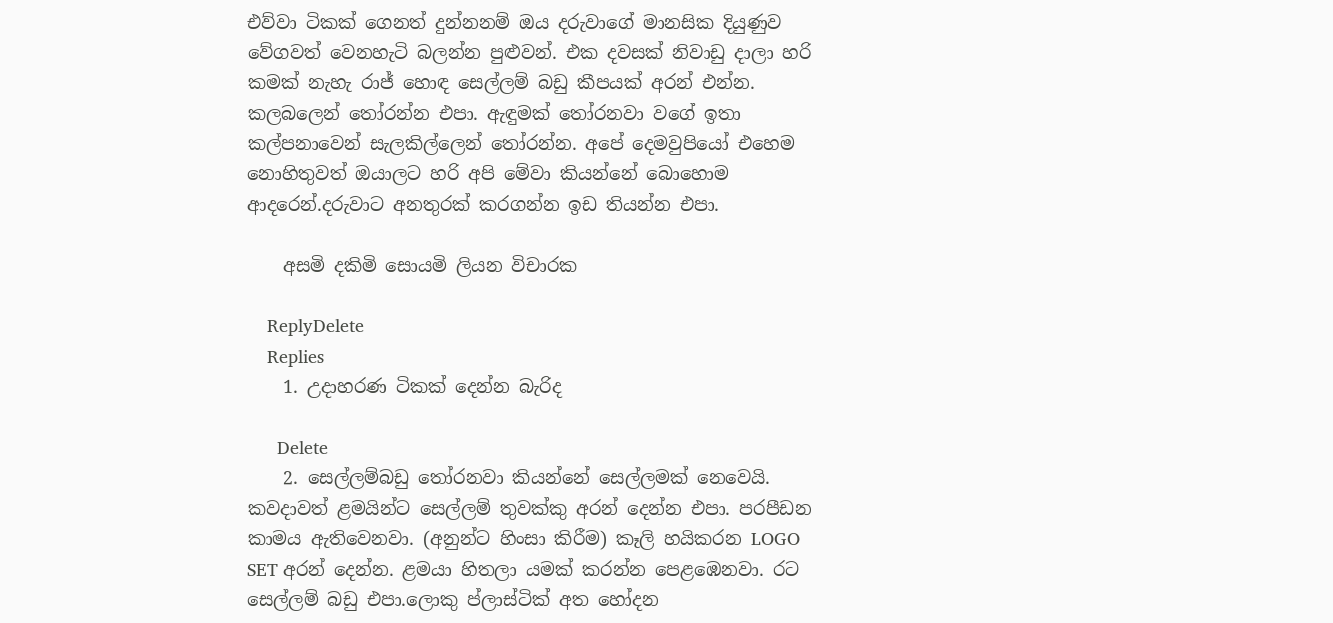එව්වා ටිකක් ගෙනත් දුන්නනම් ඔය දරුවාගේ මානසික දියුණුව වේගවත් වෙනහැටි බලන්න පුළුවන්. එක දවසක් නිවාඩු දාලා හරි කමක් නැහැ රාජ් හොඳ සෙල්ලම් බඩු කීපයක් අරන් එන්න. කලබලෙන් තෝරන්න එපා. ඇඳුමක් තෝරනවා වගේ ඉතා කල්පනාවෙන් සැලකිල්ලෙන් තෝරන්න. අපේ දෙමවුපියෝ එහෙම නොහිතුවත් ඔයාලට හරි අපි මේවා කියන්නේ බොහොම ආදරෙන්.දරුවාට අනතුරක් කරගන්න ඉඩ තියන්න එපා.

    අසමි දකිමි සොයමි ලියන විචාරක

    ReplyDelete
    Replies
    1. උදාහරණ ටිකක් දෙන්න බැරිද

      Delete
    2. සෙල්ලම්බඩු තෝරනවා කියන්නේ සෙල්ලමක් නෙවෙයි. කවදාවත් ළමයින්ට සෙල්ලම් තුවක්කු අරන් දෙන්න එපා. පරපීඩන කාමය ඇතිවෙනවා. (අනුන්ට හිංසා කිරීම) කෑලි හයිකරන LOGO SET අරන් දෙන්න. ළමයා හිතලා යමක් කරන්න පෙළඹෙනවා. රට සෙල්ලම් බඩු එපා.ලොකු ප්ලාස්ටික් අත හෝදන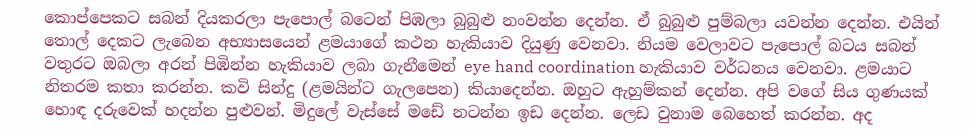කොප්පෙකට සබන් දියකරලා පැපොල් බටෙන් පිඹලා බුබුළු නංවන්න දෙන්න. ඒ බුබුළු පුම්බලා යවන්න දෙන්න. එයින් තොල් දෙකට ලැබෙන අභ්‍යාසයෙන් ළමයාගේ කථන හැකියාව දියුණු වෙනවා. නියම වෙලාවට පැපොල් බටය සබන් වතුරට ඔබලා අරන් පිඹින්න හැකියාව ලබා ගැනීමෙන් eye hand coordination හැකියාව වර්ධනය වෙනවා. ළමයාට නිතරම කතා කරන්න. කවි සින්දු (ළමයින්ට ගැලපෙන) කියාදෙන්න. ඔහුට ඇහුම්කන් දෙන්න. අපි වගේ සිය ගුණයක් හොඳ දරුවෙක් හදන්න පුළුවන්. මිදුලේ වැස්සේ මඩේ නටන්න ඉඩ දෙන්න. ලෙඩ වුනාම බෙහෙත් කරන්න. අද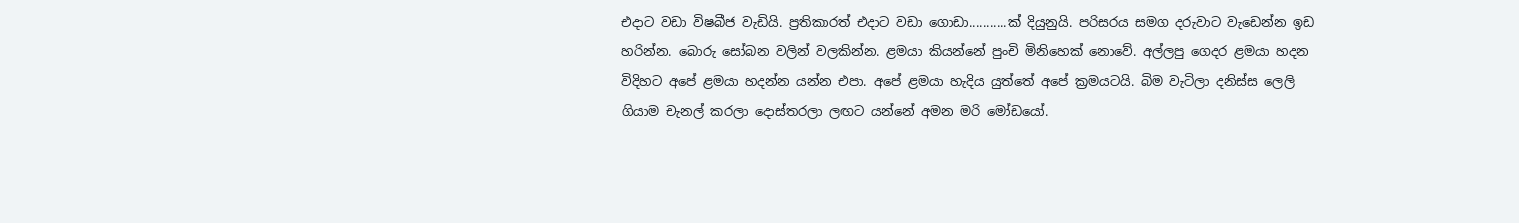එදාට වඩා විෂබීජ වැඩියි. ප්‍රතිකාරත් එදාට වඩා ගොඩා...........ක් දියුනුයි. පරිසරය සමග දරුවාට වැඩෙන්න ඉඩ හරින්න. බොරු සෝබන වලින් වලකින්න. ළමයා කියන්නේ පුංචි මිනිහෙක් නොවේ. අල්ලපු ගෙදර ළමයා හදන විදිහට අපේ ළමයා හදන්න යන්න එපා. අපේ ළමයා හැදිය යුත්තේ අපේ ක්‍රමයටයි. බිම වැටිලා දනිස්ස ලෙලි ගියාම චැනල් කරලා දොස්තරලා ලඟට යන්නේ අමන මරි මෝඩයෝ.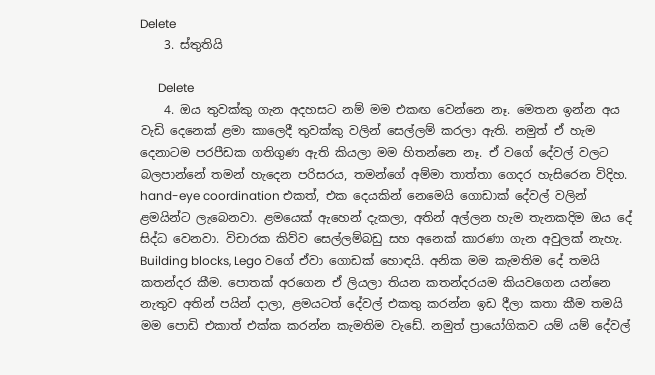Delete
    3. ස්තුතියි

      Delete
    4. ඔය තුවක්කු ගැන අදහසට නම් මම එකඟ වෙන්නෙ නෑ. මෙතන ඉන්න අය වැඩි දෙනෙක් ළමා කාලෙදී තුවක්කු වලින් සෙල්ලම් කරලා ඇති. නමුත් ඒ හැම දෙනාටම පරපීඩක ගතිගුණ ඇති කියලා මම හිතන්නෙ නෑ. ඒ වගේ දේවල් වලට බලපාන්නේ තමන් හැදෙන පරිසරය, තමන්ගේ අම්මා තාත්තා ගෙදර හැසිරෙන විදිහ. hand-eye coordination එකත්, එක දෙයකින් නෙමෙයි ගොඩාක් දේවල් වලින් ළමයින්ට ලැබෙනවා. ළමයෙක් ඇහෙන් දැකලා, අතින් අල්ලන හැම තැනකදිම ඔය දේ සිද්ධ වෙනවා. විචාරක කිව්ව සෙල්ලම්බඩු සහ අනෙක් කාරණා ගැන අවුලක් නැහැ. Building blocks, Lego වගේ ඒවා ගොඩක් හොඳයි. අනික මම කැමතිම දේ තමයි කතන්දර කීම. පොතක් අරගෙන ඒ ලියලා තියන කතන්දරයම කියවගෙන යන්නෙ නැතුව අතින් පයින් දාලා, ළමයටත් දේවල් එකතු කරන්න ඉඩ දීලා කතා කීම තමයි මම පොඩි එකාත් එක්ක කරන්න කැමතිම වැඩේ. නමුත් ප්‍රායෝගිකව යම් යම් දේවල්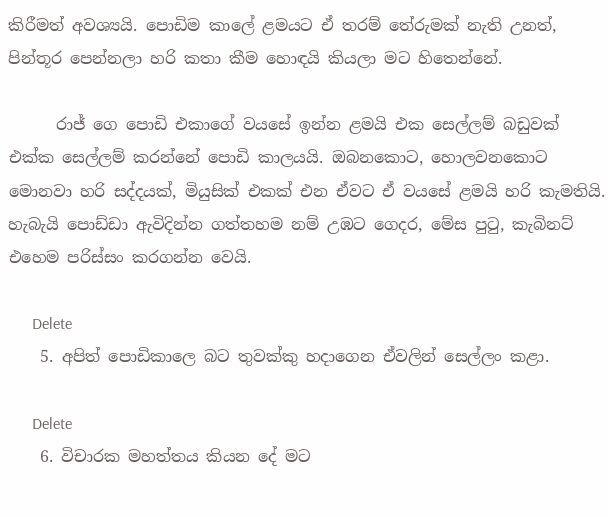කිරීමත් අවශ්‍යයි. පොඩිම කාලේ ළමයට ඒ තරම් තේරුමක් නැති උනත්, පින්තූර පෙන්නලා හරි කතා කීම හොඳයි කියලා මට හිතෙන්නේ.

      රාජ් ගෙ පොඩි එකාගේ වයසේ ඉන්න ළමයි එක සෙල්ලම් බඩුවක් එක්ක සෙල්ලම් කරන්නේ පොඩි කාලයයි. ඔබනකොට, හොලවනකොට මොනවා හරි සද්දයක්, මියුසික් එකක් එන ඒවට ඒ වයසේ ළමයි හරි කැමතියි. හැබැයි පොඩ්ඩා ඇවිදින්න ගත්තහම නම් උඹට ගෙදර, මේස පුටු, කැබිනට් එහෙම පරිස්සං කරගන්න වෙයි.

      Delete
    5. අපිත් පොඩිකාලෙ බට තුවක්කු හදාගෙන ඒවලින් සෙල්ලං කළා.

      Delete
    6. විචාරක මහත්තය කියන දේ මට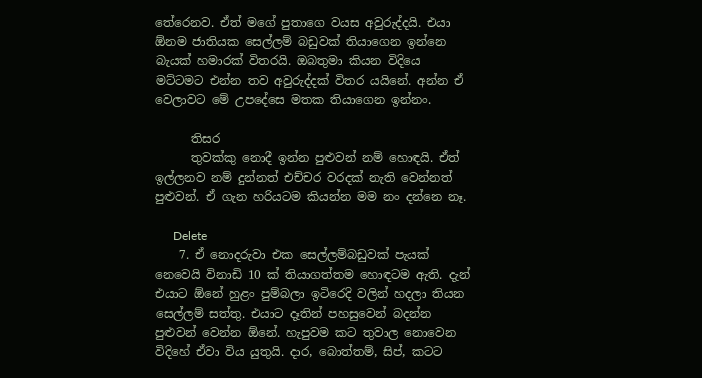තේරෙනව. ඒත් මගේ පුතාගෙ වයස අවුරුද්දයි. එයා ඕනම ජාතියක සෙල්ලම් බඩුවක් තියාගෙන ඉන්නෙ බැයක් හමාරක් විතරයි. ඔබතුමා කියන විදියෙ මට්ටමට එන්න තව අවුරුද්දක් විතර යයිනේ. අන්න ඒ වෙලාවට මේ උපදේසෙ මතක තියාගෙන ඉන්නං.

      තිසර
      තුවක්කු නොදී ඉන්න පුළුවන් නම් හොඳයි. ඒත් ඉල්ලනව නම් දුන්නත් එච්චර වරදක් නැති වෙන්නත් පුළුවන්. ඒ ගැන හරියටම කියන්න මම නං දන්නෙ නෑ.

      Delete
    7. ඒ නොදරුවා එක සෙල්ලම්බඩුවක් පැයක් නෙවෙයි විනාඩි 10 ක් තියාගත්තම හොඳටම ඇති. දැන් එයාට ඕනේ හුළං පුම්බලා ඉටිරෙදි වලින් හදලා තියන සෙල්ලම් සත්තු. එයාට දෑතින් පහසුවෙන් බදන්න පුළුවන් වෙන්න ඕනේ. හැපුවම කට තුවාල නොවෙන විදිහේ ඒවා විය යුතුයි. දාර, බොත්තම්, සිප්, කටට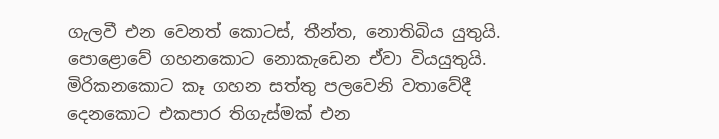ගැලවී එන වෙනත් කොටස්, තීන්ත, නොතිබිය යුතුයි. පොළොවේ ගහනකොට නොකැඩෙන ඒවා වියයුතුයි. මිරිකනකොට කෑ ගහන සත්තු පලවෙනි වතාවේදී දෙනකොට එකපාර තිගැස්මක් එන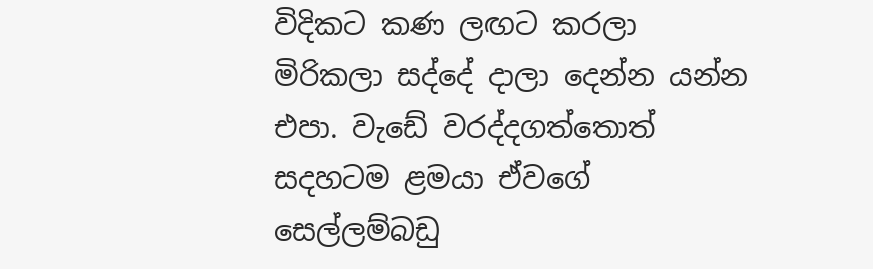විදිකට කණ ලඟට කරලා මිරිකලා සද්දේ දාලා දෙන්න යන්න එපා. වැඩේ වරද්දගත්තොත් සදහටම ළමයා ඒවගේ සෙල්ලම්බඩු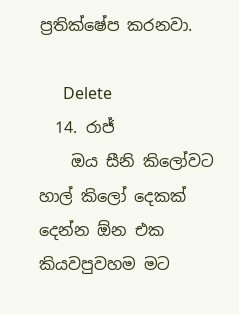ප්‍රතික්ෂේප කරනවා.

      Delete
  14. රාජ්
    ඔය සීනි කිලෝවට හාල් කිලෝ දෙකක් දෙන්න ඕන එක කියවපුවහම මට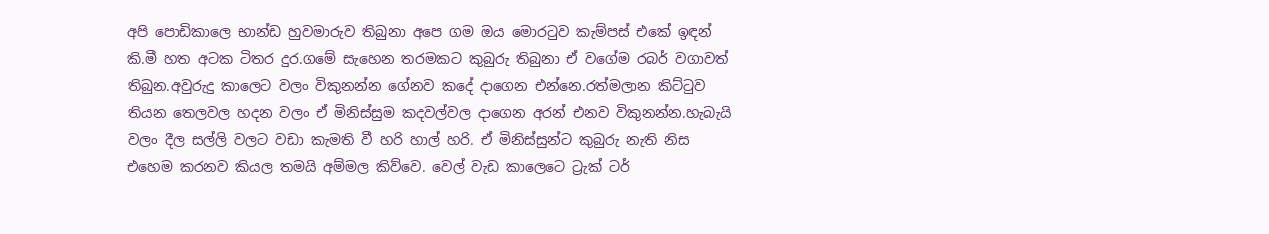අපි පොඩිකාලෙ භාන්ඩ හුවමාරුව තිබුනා අපෙ ගම ඔය මොර‍ටුව කැම්පස් එකේ ඉඳන් කි.මී හත අටක ටිතර දුර.ගමේ සැහෙන තරමකට කුබුරු තිබුනා ඒ වගේම රබර් වගාවත් තිබුන.අවුරුදු කාලෙට වලං විකුනන්න ගේනව කදේ දාගෙන එන්නෙ.රත්මලාන කිට්‍ටුව තියන තෙලවල හදන වලං ඒ මිනිස්සුම කදවල්වල දාගෙන අරන් එනව විකුනන්න.හැබැයි වලං දීල සල්ලි වලට වඩා කැමති වී හරි හාල් හරි. ඒ මිනිස්සුන්ට කුබුරු නැති නිස එහෙම කරනව කියල තමයි අම්මල කිව්වෙ. වෙල් වැඩ කාලෙටෙ ට්‍රැක් ටර්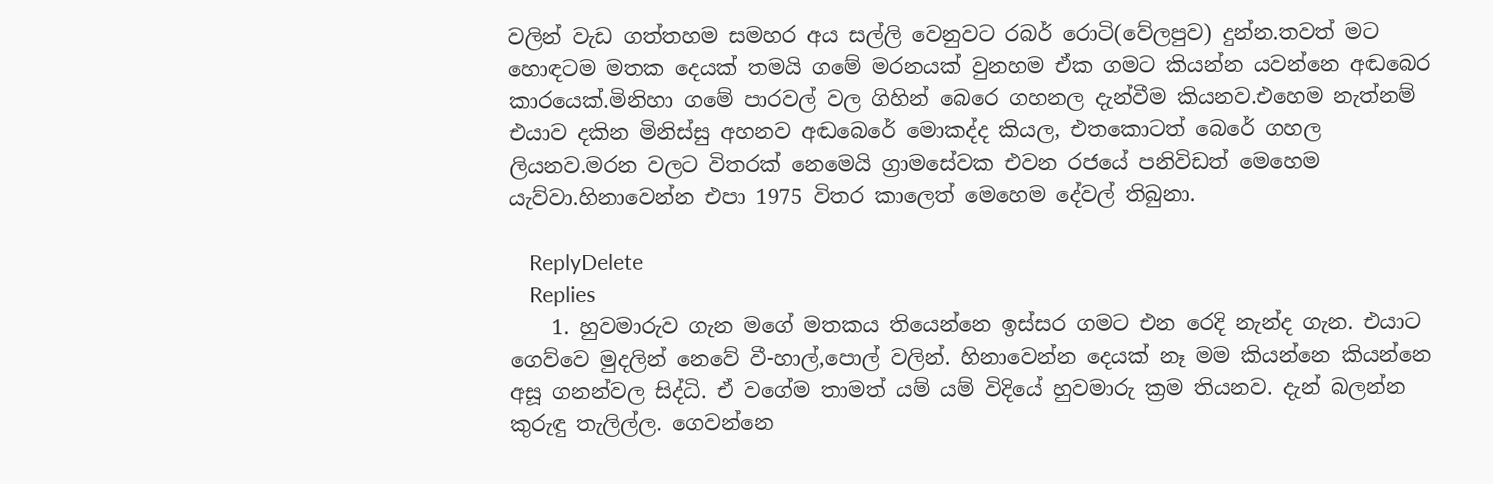වලින් වැඩ ගත්තහම සමහර අය සල්ලි වෙනුවට රබර් රොටි(වේලපුව) දුන්න.තවත් මට හොඳටම මතක දෙයක් තමයි ගමේ මරනයක් වුනහම ඒක ගමට කියන්න යවන්නෙ අඬබෙර කාරයෙක්.මිනිහා ගමේ පාරවල් වල ගිහින් බෙරෙ ගහනල දැන්වීම කියනව.එහෙම නැත්නම් එයාව දකින මිනිස්සු අහනව අඬබෙරේ මොකද්ද කියල, එතකොටත් බෙරේ ගහල ලියනව.මරන වලට විතරක් නෙමෙයි ග්‍රාමසේවක එවන රජයේ පනිවිඩත් මෙහෙම යැව්වා.හිනාවෙන්න එපා 1975 විතර කාලෙත් මෙහෙම දේවල් තිබුනා.

    ReplyDelete
    Replies
    1. හුවමාරුව ගැන මගේ මතකය තියෙන්නෙ ඉස්සර ගමට එන රෙදි නැන්ද ගැන. එයාට ගෙව්වෙ මුදලින් නෙවේ වී-හාල්,පොල් වලින්. හිනාවෙන්න දෙයක් නෑ මම කියන්නෙ කියන්නෙ අසූ ගනන්වල සිද්ධි. ඒ වගේම තාමත් යම් යම් විදියේ හුවමාරු ක්‍රම තියනව. දැන් බලන්න කුරුඳු තැලිල්ල. ගෙවන්නෙ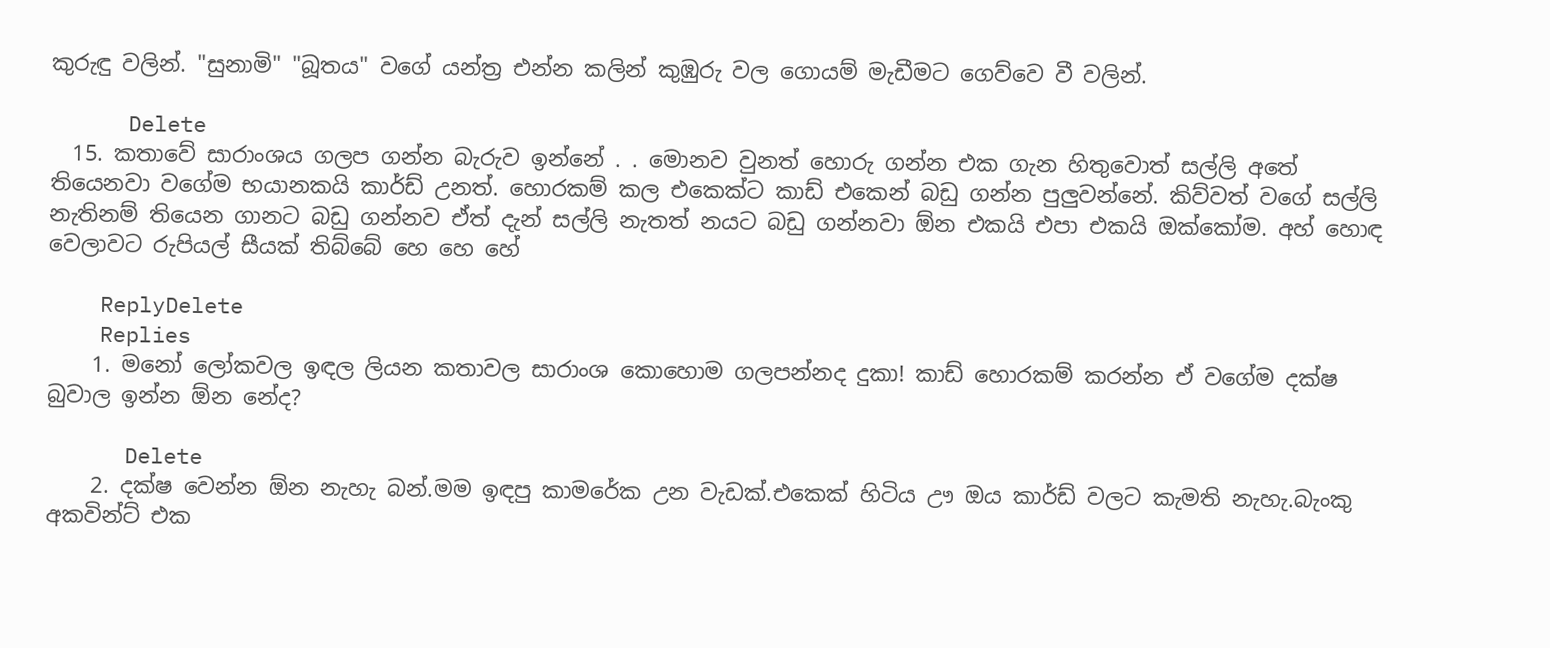කුරුඳු වලින්. "සුනාමි" "බූතය" වගේ යන්ත්‍ර එන්න කලින් කුඹුරු වල ගොයම් මැඩීමට ගෙව්වෙ වී වලින්.

      Delete
  15. කතාවේ සාරාංශය ගලප ගන්න බැරුව ඉන්නේ . . මොනව වුනත් හොරු ගන්න එක ගැන හිතුවොත් සල්ලි අතේ තියෙනවා වගේම භයානකයි කාර්ඩ් උනත්. හොරකම් කල එකෙක්ට කාඩ් එකෙන් බඩු ගන්න පුලුවන්නේ. කිව්වත් වගේ සල්ලි නැතිනම් තියෙන ගානට බඩු ගන්නව ඒත් දැන් සල්ලි නැතත් නයට බඩු ගන්නවා ඕන එකයි එපා එකයි ඔක්කෝම. අහ් හොඳ වෙලාවට රුපියල් සීයක් තිබ්බේ හෙ හෙ හේ

    ReplyDelete
    Replies
    1. මනෝ ලෝකවල ඉඳල ලියන කතාවල සාරාංශ කොහොම ගලපන්නද දුකා! කාඩ් හොරකම් කරන්න ඒ වගේම දක්ෂ බුවාල ඉන්න ඕන නේද?

      Delete
    2. දක්ෂ වෙන්න ඕන නැහැ බන්.මම ඉඳපු කාමරේක උන වැඩක්.එකෙක් හිටිය ඌ ඔය කාර්ඩ් වලට කැමති නැහැ.බැංකු අකවින්ට් එක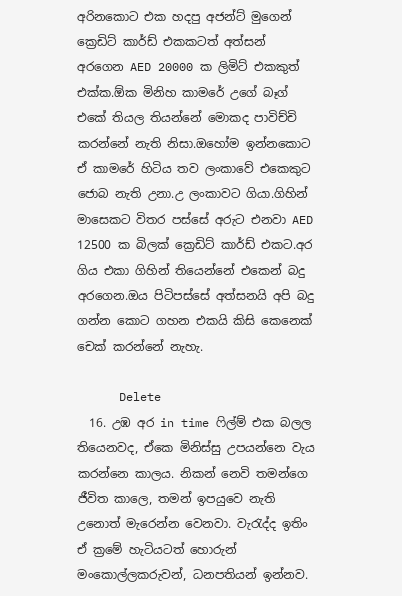අරිනකොට එක හදපු අජන්ට් මුගෙන් ක්‍රෙඩිට් කාර්ඩ් එකකටත් අත්සන් අරගෙන AED 20000 ක ලිමිට් එකකුත් එක්ක.ඕක මිනිහ කාමරේ උගේ බෑග් එකේ තියල තියන්නේ මොකද පාවිච්චි කරන්නේ නැති නිසා.ඔහෝම ඉන්නකොට ඒ කාමරේ හිටිය තව ලංකාවේ එකෙකුට ජොබ නැති උනා.උ ලංකාවට ගියා.ගිහින් මාසෙකට විතර පස්සේ අරුට එනවා AED 12500 ක බිලක් ක්‍රෙඩිට් කාර්ඩ් එකට.අර ගිය එකා ගිහින් තියෙන්නේ එකෙන් බදු අරගෙන.ඔය පිටිපස්සේ අත්සනයි අපි බදු ගන්න කොට ගහන එකයි කිසි කෙනෙක් චෙක් කරන්නේ නැහැ.

      Delete
  16. උඹ අර in time ෆිල්ම් එක බලල තියෙනවද, ඒකෙ මිනිස්සු උපයන්නෙ වැය කරන්නෙ කාලය. නිකන් නෙවි තමන්ගෙ ජීවිත කාලෙ, තමන් ඉපයුවෙ නැති උනොත් මැරෙන්න වෙනවා. වැරැද්ද ඉතිං ඒ ක්‍රමේ හැටියටත් හොරුන් මංකොල්ලකරුවන්, ධනපතියන් ඉන්නව.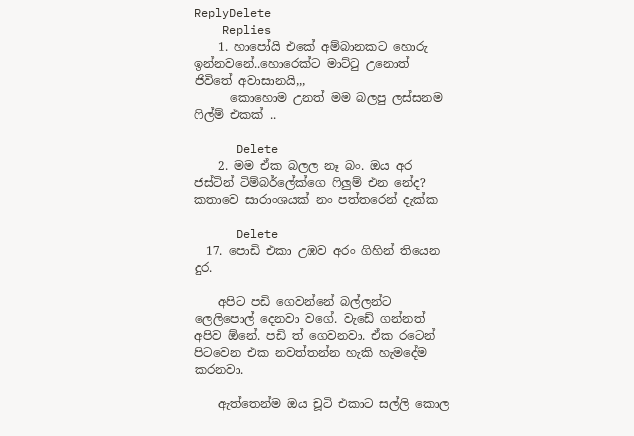ReplyDelete
    Replies
    1. හාපෝයි එකේ අම්බානකට හොරු ඉන්නවනේ..හොරෙක්ට මාට්ටු උනොත් ජිවිතේ අවාසානයි,,,
      කොහොම උනත් මම බලපු ලස්සනම ෆිල්ම් එකක් ..

      Delete
    2. මම ඒක බලල නෑ බං. ඔය අර ජස්ටින් ටිම්බර්ලේක්ගෙ ෆිලුම් එන නේද? කතාවෙ සාරාංශයක් නං පත්තරෙන් දැක්ක

      Delete
  17. පොඩි එකා උඹව අරං ගිහින් තියෙන දුර.

    අපිට පඩි ගෙවන්නේ බල්ලන්ට ලෙලිපොල් දෙනවා වගේ. වැඩේ ගන්නත් අපිව ඕනේ. පඩි ත් ගෙවනවා. ඒක රටෙන් පිටවෙන එක නවත්තන්න හැකි හැමදේම කරනවා.

    ඇත්තෙන්ම ඔය චූටි එකාට සල්ලි කොල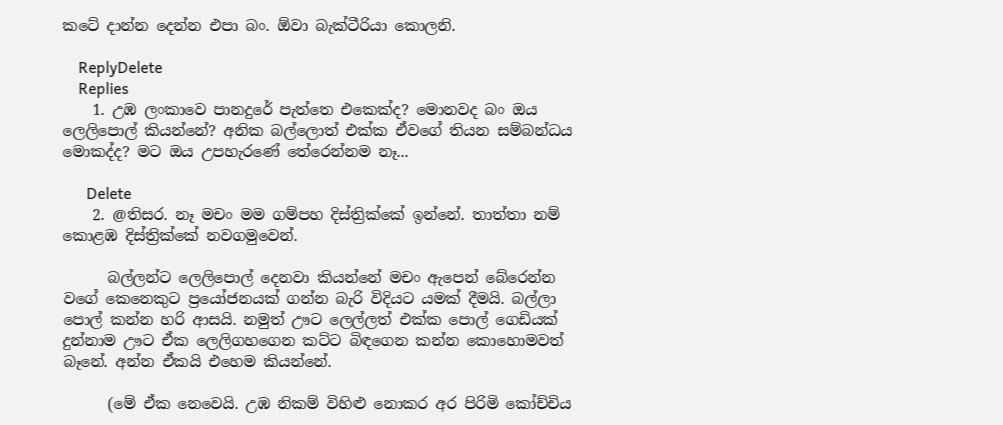කටේ දාන්න දෙන්න එපා බං. ඕවා බැක්ටීරියා කොලනි.

    ReplyDelete
    Replies
    1. උඹ ලංකාවෙ පානදුරේ පැත්තෙ එකෙක්ද? මොනවද බං ඔය ලෙලිපොල් කියන්නේ? අනික බල්ලොත් එක්ක ඒවගේ තියන සම්බන්ධය මොකද්ද? මට ඔය උපහැරණේ තේරෙන්නම නෑ...

      Delete
    2. @තිසර. නෑ මචං මම ගම්පහ දිස්ත්‍රික්කේ ඉන්නේ. තාත්තා නම් කොළඹ දිස්ත්‍රික්කේ නවගමුවෙන්.

      බල්ලන්ට ලෙලිපොල් දෙනවා කියන්නේ මචං ඇපෙන් බේරෙන්න වගේ කෙනෙකුට ප්‍රයෝජනයක් ගන්න බැරි විදියට යමක් දීමයි. බල්ලා පොල් කන්න හරි ආසයි. නමුත් ඌට ලෙල්ලත් එක්ක පොල් ගෙඩියක් දුන්නාම ඌට ඒක ලෙලිගහගෙන කට්ට බිඳගෙන කන්න කොහොමවත් බෑනේ. අන්න ඒකයි එහෙම කියන්නේ.

      (මේ ඒක නෙවෙයි. උඹ නිකම් විහිළු නොකර අර පිරිමි කෝච්චිය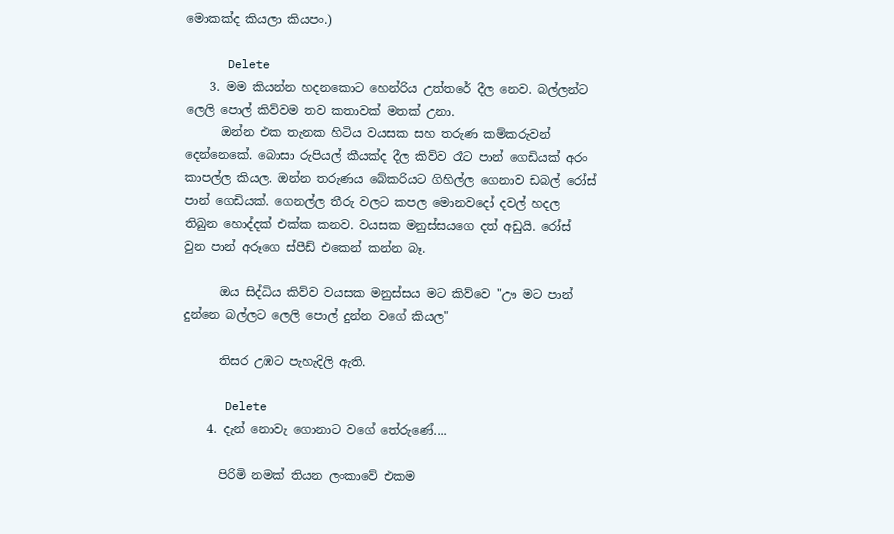මොකක්ද කියලා කියපං.)

      Delete
    3. මම කියන්න හදනකොට හෙන්රිය උත්තරේ දීල නෙව. බල්ලන්ට ලෙලි පොල් කිව්වම තව කතාවක් මතක් උනා.
      ඔන්න එක තැනක හිටිය වයසක සහ තරුණ කම්කරුවන් දෙන්නෙකේ. බොසා රුපියල් කීයක්ද දීල කිව්ව රෑට පාන් ගෙඩියක් අරං කාපල්ල කියල. ඔන්න තරුණය ‍බේකරියට ගිහිල්ල ගෙනාව ඩබල් රෝස් පාන් ගෙඩියක්. ගෙනල්ල තීරු වලට කපල මොනවදෝ දවල් හදල තිබුන හොද්දක් එක්ක කනව. වයසක මනුස්සයගෙ දත් අඩුයි. රෝස් වුන පාන් අරූගෙ ස්පීඩ් එකෙන් කන්න බෑ.

      ඔය සිද්ධිය කිව්ව වයසක මනුස්සය මට කිව්වෙ "ඌ මට පාන් දුන්නෙ බල්ලට ලෙලි පොල් දුන්න වගේ කියල"

      තිසර උඹට පැහැදිලි ඇති.

      Delete
    4. දැන් නොවැ ගොනාට වගේ තේරුණේ....

      පිරිමි නමක් තියන ලංකාවේ එකම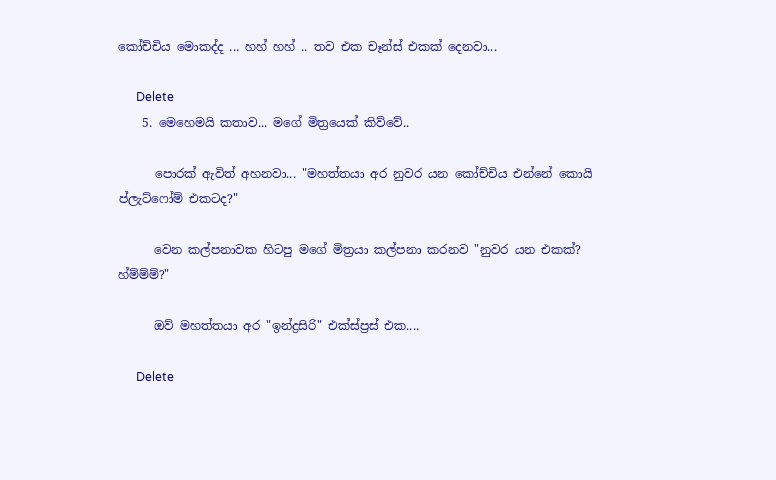කෝච්චිය මොකද්ද ... හහ් හහ් .. තව එක චෑන්ස් එකක් දෙනවා...

      Delete
    5. මෙහෙමයි කතාව... මගේ මිත්‍රයෙක් කිව්වේ..

      පොරක් ඇවිත් අහනවා... "මහත්තයා අර නුවර යන කෝච්චිය එන්නේ කොයි ප්ලැට්ෆෝම් එකටද?"

      වෙන කල්පනාවක හිටපු මගේ මිත්‍රයා කල්පනා කරනව "නුවර යන එකක්? හ්ම්ම්ම්?"

      ඔව් මහත්තයා අර "ඉන්ද්‍රසිරි" එක්ස්ප්‍රස් එක....

      Delete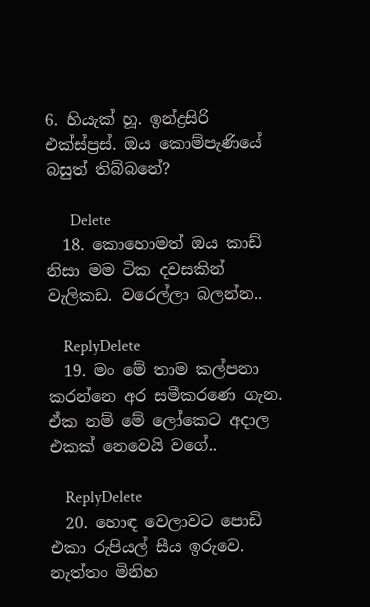6. හියැක් හූ. ඉන්ද්‍රසිරි එක්ස්ප්‍රස්. ඔය කොම්පැණියේ බසුත් තිබ්බනේ?

      Delete
  18. කොහොමත් ඔය කාඩ් නිසා මම ටික දවසකින් වැලිකඩ. වරෙල්ලා බලන්න..

    ReplyDelete
  19. මං මේ තාම කල්පනා කරන්නෙ අර සමීකරණෙ ගැන. ඒක නම් මේ ලෝකෙට අදාල එකක් නෙවෙයි වගේ..

    ReplyDelete
  20. හොඳ වෙලාවට පොඩි එකා රුපියල් සීය ඉරුවෙ. නැත්තං මිනිහ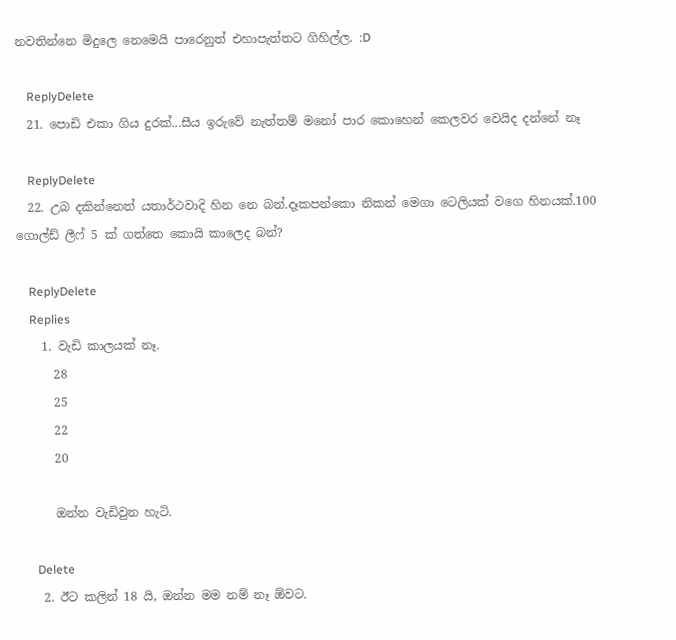නවතින්නෙ මිදුලෙ නෙමෙයි පාරෙනුත් එහාපැත්තට ගිහිල්ල. :D

    ReplyDelete
  21. පොඩි එකා ගිය දුරක්...සීය ඉරුවේ නැත්තම් මනෝ පාර කොහෙන් කෙලවර වෙයිද දන්නේ නෑ

    ReplyDelete
  22. උබ දකින්නෙත් යතාර්ථවාදි හින නෙ බන්.දෑකපන්කො නිකන් මෙගා ටෙලියක් වගෙ හිනයක්.100 ගොල්ඩ් ලීෆ් 5 ක් ගත්තෙ කොයි කාලෙද බන්?

    ReplyDelete
    Replies
    1. වැඩි කාලයක් නෑ.
      28
      25
      22
      20

      ඔන්න වැඩිවුන හැටි.

      Delete
    2. ඊට කලින් 18 යි, ඔන්න මම නම් නෑ ඕවට.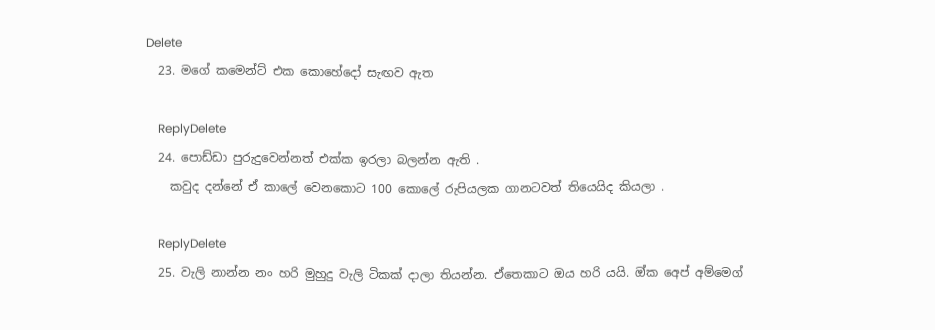Delete
  23. මගේ කමෙන්ට් එක කොහේදෝ සැඟව ඇත

    ReplyDelete
  24. පොඩ්ඩා පුරුදුවෙන්නත් එක්ක ඉරලා බලන්න ඇති .
    කවුද දන්නේ ඒ කාලේ වෙනකොට 100 කොලේ රුපියලක ගානටවත් තියෙයිද කියලා .

    ReplyDelete
  25. වැලි නාන්න නං හරි මුහුදු වැලි ටිකක් දාලා තියන්න. ඒතෙකාට ඔය හරි යයි. ඔ්ක අෙප් අම්මෙග්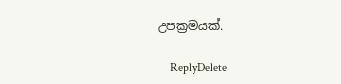උපක්‍රමයක්.

    ReplyDelete